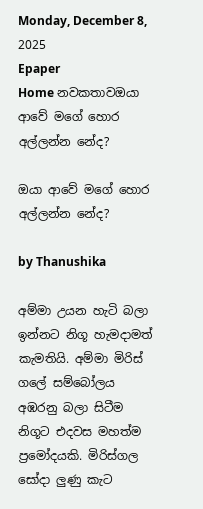Monday, December 8, 2025
Epaper
Home නවකතාවඔයා ආවේ මගේ හොර අල්ලන්න නේද?

ඔයා ආවේ මගේ හොර අල්ලන්න නේද?

by Thanushika

අම්මා උයන හැටි බලා ඉන්නට නිගූ හැමදාමත් කැමතියි. අම්මා මිරිස් ගලේ සම්බෝලය අඹරනු බලා සිටීම නිගූට එදවස මහත්ම ප්‍රමෝදයකි. මිරිස්ගල සෝදා ලුණු කැට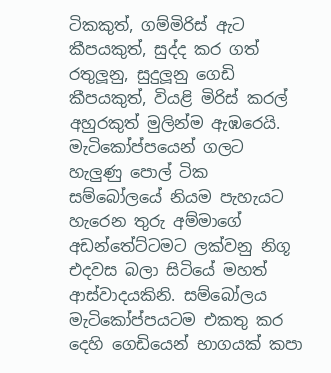ටිකකුත්, ගම්මිරිස් ඇට කීපයකුත්, සුද්ද කර ගත් රතුලූනු, සුදුලූනු ගෙඩි කීපයකුත්, වියළි මිරිස් කරල් අහුරකුත් මුලින්ම ඇඹරෙයි. මැටිකෝප්පයෙන් ගලට හැලුණු පොල් ටික සම්බෝලයේ නියම පැහැයට හැරෙන තුරු අම්මාගේ අඩන්තේට්ටමට ලක්වනු නිගූ එදවස බලා සිටියේ මහත් ආස්වාදයකිනි. සම්බෝලය මැටිකෝප්පයටම එකතු කර දෙහි ගෙඩියෙන් භාගයක් කපා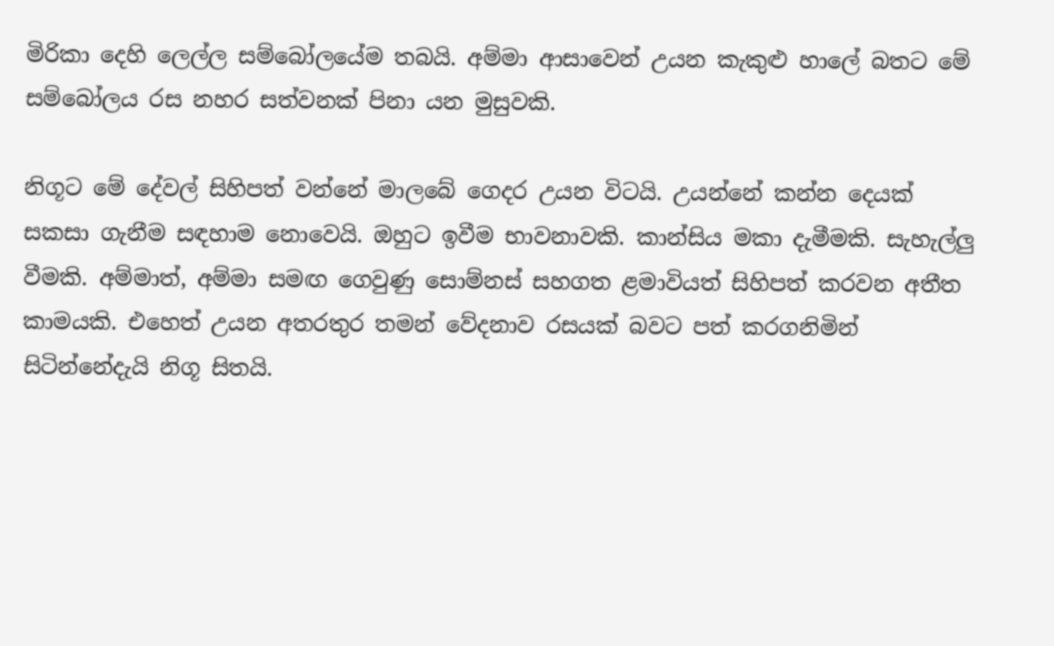මිරිකා දෙහි ලෙල්ල සම්බෝලයේම තබයි. අම්මා ආසාවෙන් උයන කැකුළු හාලේ බතට මේ සම්බෝලය රස නහර සත්වනක් පිනා යන මුසුවකි.

නිගූට මේ දේවල් සිහිපත් වන්නේ මාලබේ ගෙදර උයන විටයි. උයන්නේ කන්න දෙයක් සකසා ගැනීම සඳහාම නොවෙයි. ඔහුට ඉවීම භාවනාවකි. කාන්සිය මකා දැමීමකි. සැහැල්ලු වීමකි. අම්මාත්, අම්මා සමඟ ගෙවුණු සොම්නස් සහගත ළමාවියත් සිහිපත් කරවන අතීත කාමයකි. එහෙත් උයන අතරතුර තමන් වේදනාව රසයක් බවට පත් කරගනිමින් සිටින්නේදැයි නිගූ සිතයි.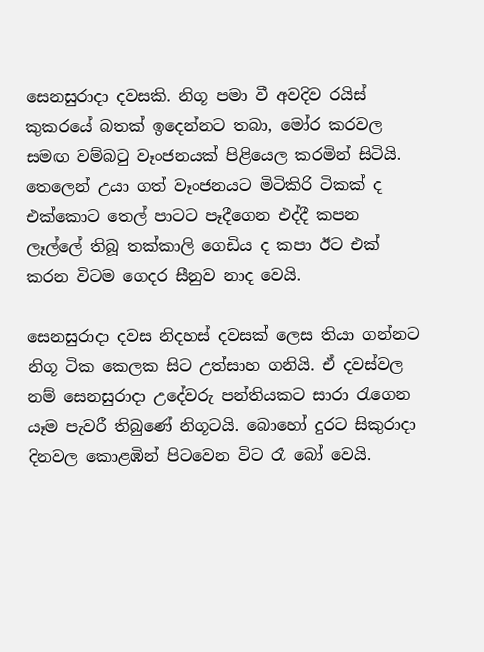සෙනසුරාදා දවසකි. නිගූ පමා වී අවදිව රයිස් කුකරයේ බතක් ඉදෙන්නට තබා, මෝර කරවල සමඟ වම්බටු වෑංජනයක් පිළියෙල කරමින් සිටියි. තෙලෙන් උයා ගත් වෑංජනයට මිටිකිරි ටිකක් ද එක්කොට තෙල් පාටට පෑදීගෙන එද්දී කපන ලෑල්ලේ තිබූ තක්කාලි ගෙඩිය ද කපා ඊට එක් කරන විටම ගෙදර සීනුව නාද වෙයි.

සෙනසුරාදා දවස නිදහස් දවසක් ලෙස තියා ගන්නට නිගූ ටික ක‍ෙලක සිට උත්සාහ ගනියි. ඒ දවස්වල නම් සෙනසුරාදා උදේවරු පන්තියකට සාරා රැගෙන යෑම පැවරී තිබුණේ නිගූටයි. බොහෝ දුරට සිකුරාදා දිනවල කොළඹින් පිටවෙන විට රෑ බෝ වෙයි.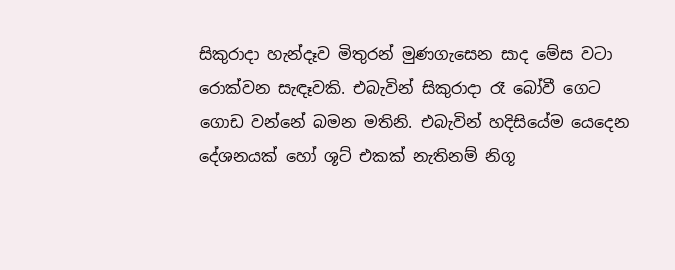සිකුරාදා හැන්දෑව මිතුරන් මුණගැසෙන සාද මේස වටා රොක්වන සැඳෑවකි. එබැවින් සිකුරාදා රෑ බෝවී ගෙට ගොඩ වන්නේ බමන මතිනි. එබැවින් හදිසියේම යෙදෙන දේශනයක් හෝ ශූට් එකක් නැතිනම් නිගූ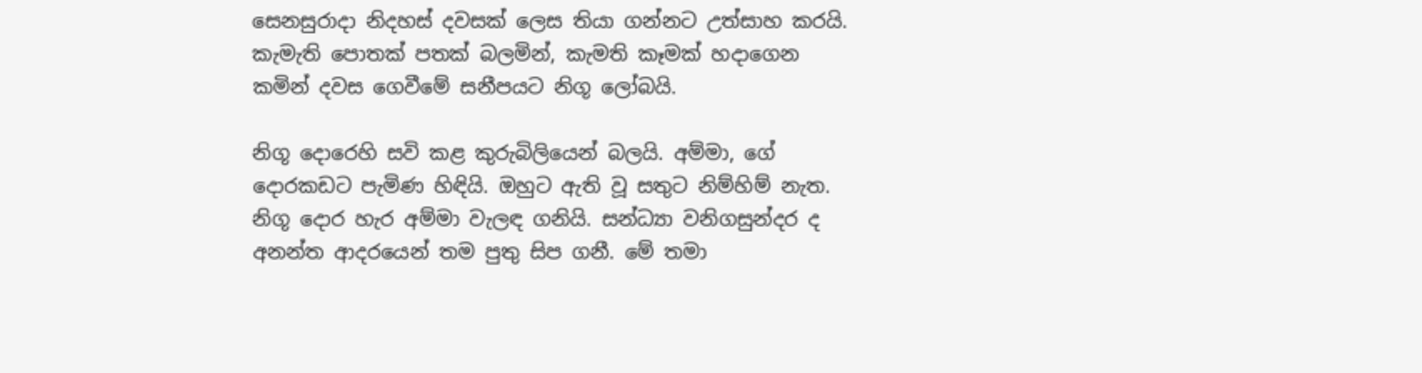සෙනසුරාදා නිදහස් දවසක් ලෙස තියා ගන්නට උත්සාහ කරයි. කැමැති පොතක් පතක් බලමින්, කැමති කෑමක් හදාගෙන කමින් දවස ගෙවීමේ සනීපයට නිගූ ලෝබයි.

නිගූ දොරෙහි සවි කළ කුරුබිලියෙන් බලයි. අම්මා, ගේ දොරකඩට පැමිණ හිඳියි. ඔහුට ඇති වූ සතුට නිම්හිම් නැත. නිගූ දොර හැර අම්මා වැලඳ ගනියි. සන්ධ්‍යා වනිගසුන්දර ද අනන්ත ආදරයෙන් තම පුතු සිප ගනී. මේ තමා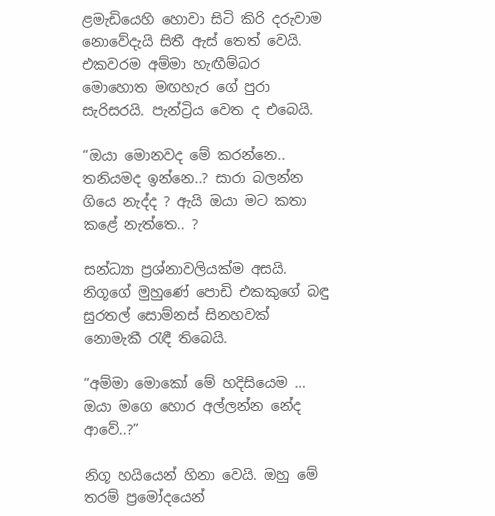ළමැඩියෙහි හොවා සිටි කිරි දරුවාම නොවේදැයි සිතී ඇස් තෙත් වෙයි. එකවරම අම්මා හැඟීම්බර මොහොත මඟහැර ගේ පුරා සැරිසරයි. පැන්ට්‍රිය වෙත ද එබෙයි.

“ඔයා මොනවද මේ කරන්නෙ.. තනියමද ඉන්නෙ..? සාරා බලන්න ගියෙ නැද්ද ? ඇයි ඔයා මට කතා කළේ නැත්තෙ.. ?

සන්ධ්‍යා ප්‍රශ්නාවලියක්ම අසයි. නිගූගේ මුහුණේ පොඩි එකකුගේ බඳු සුරතල් සොම්නස් සිනහවක් නොමැකී රැඳී තිබෙයි.

“අම්මා මොකෝ මේ හදිසියෙම … ඔයා මගෙ හොර අල්ලන්න නේද ආවේ..?”

නිගූ හයියෙන් හිනා වෙයි. ඔහු මේ තරම් ප්‍රමෝදයෙන්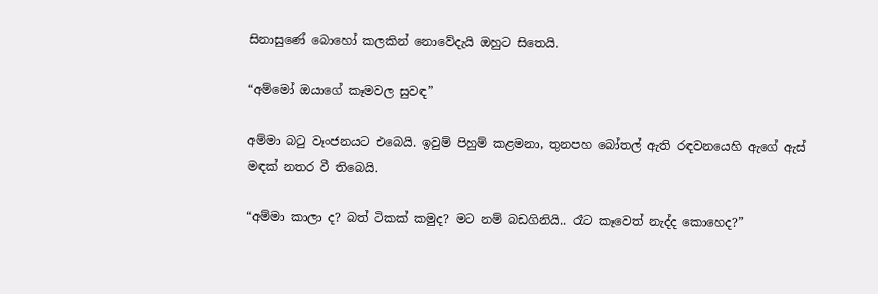සිනාසුණේ බොහෝ කලකින් නොවේදැයි ඔහුට සිතෙයි.

“අම්මෝ ඔයාගේ කෑමවල සුවඳ”

අම්මා බටු වෑංජනයට එබෙයි. ඉවුම් පිහුම් කළමනා, තුනපහ බෝතල් ඇති රඳවනයෙහි ඇගේ ඇස් මඳක් නතර වී තිබෙයි.

“අම්මා කාලා ද? බත් ටිකක් කමුද? මට නම් බඩගිනියි.. රෑට කෑවෙත් නැද්ද කොහෙද?”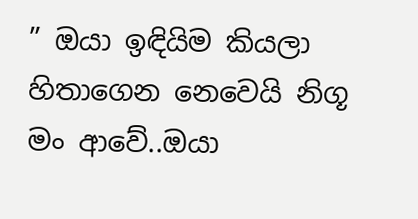” ඔයා ඉඳියිම කියලා හිතාගෙන නෙවෙයි නිගූ මං ආවේ..ඔයා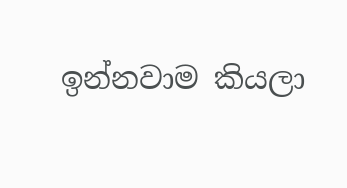ඉන්නවාම කියලා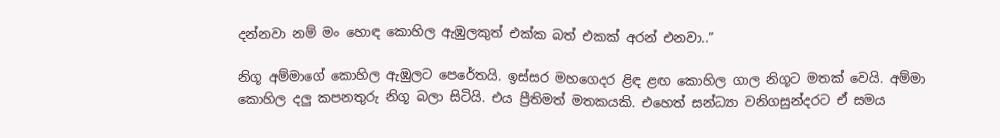දන්නවා නම් මං හොඳ කොහිල ඇඹුලකුත් එක්ක බත් එකක් අරන් එනවා..”

නිගූ අම්මාගේ කොහිල ඇඹුලට පෙරේතයි. ඉස්සර මහගෙදර ළිඳ ළඟ කොහිල ගාල නිගූට මතක් වෙයි. අම්මා කොහිල දලු කපනතුරු නිගූ බලා සිටියි. එය ප්‍රීතිමත් මතකයකි. එහෙත් සන්ධ්‍යා වනිගසුන්දරට ඒ සමය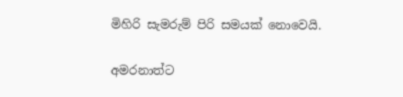මිහිරි සැමරුම් පිරි සමයක් නොවෙයි.

අමරනාත්ට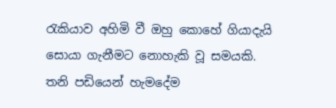රැකියාව අහිමි වී ඔහු කොහේ ගියාදැයි සොයා ගැනීමට නොහැකි වූ සමයකි. තනි පඩියෙන් හැමදේම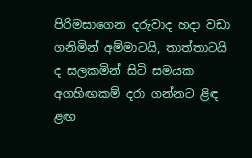පිරිමසාගෙන දරුවාද හදා වඩා ගනිමින් අම්මාටයි, තාත්තාටයි ද සලකමින් සිටි සමයක අගහිඟකම් දරා ගන්නට ළිඳ ළඟ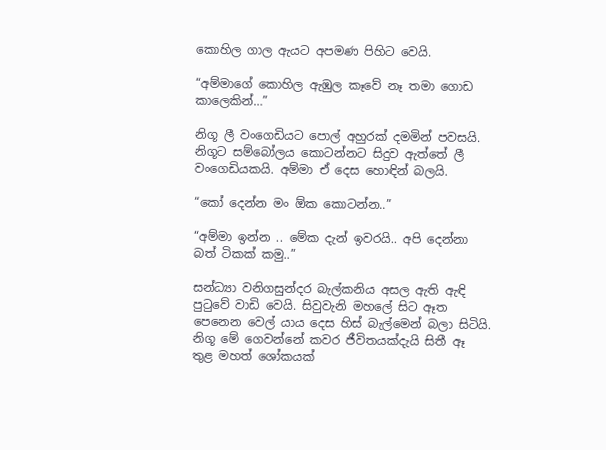කොහිල ගාල ඇයට අපමණ පිහිට වෙයි.

“අම්මාගේ කොහිල ඇඹුල කෑවේ නෑ තමා ගොඩ කාලෙකින්…”

නිගූ ලී වංගෙඩියට පොල් අහුරක් දමමින් පවසයි. නිගූට සම්බෝලය කොටන්නට සිදුව ඇත්තේ ලී වංගෙඩියකයි. අම්මා ඒ දෙස හොඳින් බලයි.

“කෝ දෙන්න මං ඕක කොටන්න..”

“අම්මා ඉන්න .. මේක දැන් ඉවරයි.. අපි දෙන්නා බත් ටිකක් කමු..”

සන්ධ්‍යා වනිගසුන්දර බැල්කනිය අසල ඇති ඇඳි පුටුවේ වාඩි වෙයි. සිවුවැනි මහලේ සිට ඈත පෙනෙන වෙල් යාය දෙස හිස් බැල්මෙන් බලා සිටියි. නිගූ මේ ගෙවන්නේ කවර ජීවිතයක්දැයි සිතී ඈ තුළ මහත් ශෝකයක්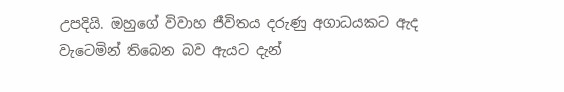උපදියි. ඔහුගේ විවාහ ජීවිතය දරුණු අගාධයකට ඇද වැටෙමින් තිබෙන බව ඇයට දැන්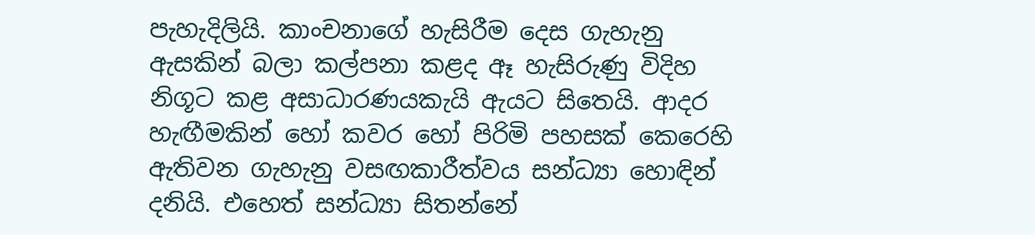පැහැදිලියි. කාංචනාගේ හැසිරීම දෙස ගැහැනු ඇසකින් බලා කල්පනා කළද ඈ හැසිරුණු විදිහ නිගූට කළ අසාධාරණයකැයි ඇයට සිතෙයි. ආදර හැඟීමකින් හෝ කවර හෝ පිරිමි පහසක් කෙරෙහි ඇතිවන ගැහැනු වසඟකාරීත්වය සන්ධ්‍යා හොඳින් දනියි. එහෙත් සන්ධ්‍යා සිතන්නේ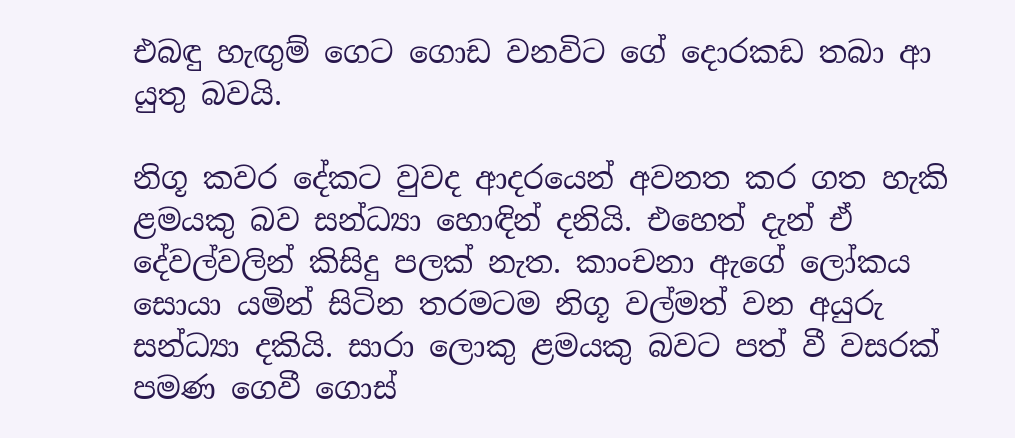එබඳු හැඟුම් ගෙට ගොඩ වනවිට ගේ දොරකඩ තබා ආ යුතු බවයි.

නිගූ කවර දේකට වුවද ආදරයෙන් අවනත කර ගත හැකි ළමයකු බව සන්ධ්‍යා හොඳින් දනියි. එහෙත් දැන් ඒ දේවල්වලින් කිසිදු පලක් නැත. කාංචනා ඇගේ ලෝකය සොයා යමින් සිටින තරමටම නිගූ වල්මත් වන අයුරු සන්ධ්‍යා දකියි. සාරා ලොකු ළමයකු බවට පත් වී වසරක් පමණ ගෙවී ගොස්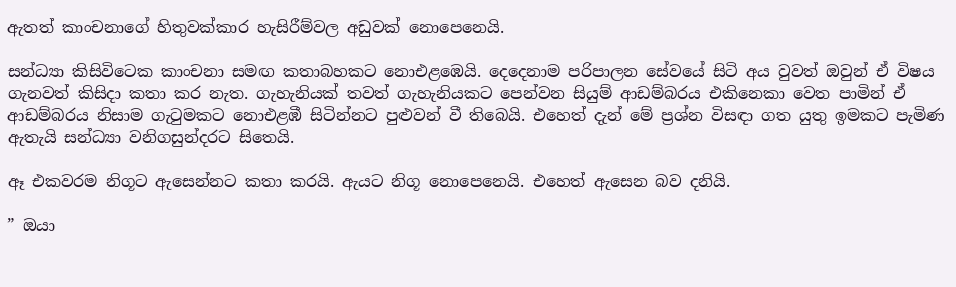ඇතත් කාංචනාගේ හිතුවක්කාර හැසිරීම්වල අඩුවක් නොපෙනෙයි.

සන්ධ්‍යා කිසිවිටෙක කාංචනා සමඟ කතාබහකට නොඑළඹෙයි. දෙදෙනාම පරිපාලන සේවයේ සිටි අය වුවත් ඔවුන් ඒ විෂය ගැනවත් කිසිදා කතා කර නැත. ගැහැනියක් තවත් ගැහැනියකට පෙන්වන සියුම් ආඩම්බරය එකිනෙකා වෙත පාමින් ඒ ආඩම්බරය නිසාම ගැටුමකට නොඑළඹී සිටින්නට පුළුවන් වී තිබෙයි. එහෙත් දැන් මේ ප්‍රශ්න විසඳා ගත යුතු ඉමකට පැමිණ ඇතැයි සන්ධ්‍යා වනිගසුන්දරට සිතෙයි.

ඈ එකවරම නිගූට ඇසෙන්නට කතා කරයි. ඇයට නිගූ නොපෙනෙයි. එහෙත් ඇසෙන බව දනියි.

” ඔයා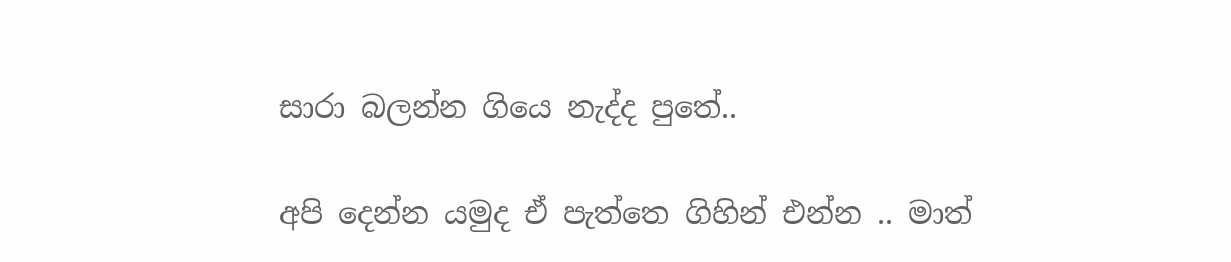සාරා බලන්න ගියෙ නැද්ද පුතේ..

අපි දෙන්න යමුද ඒ පැත්තෙ ගිහින් එන්න .. මාත්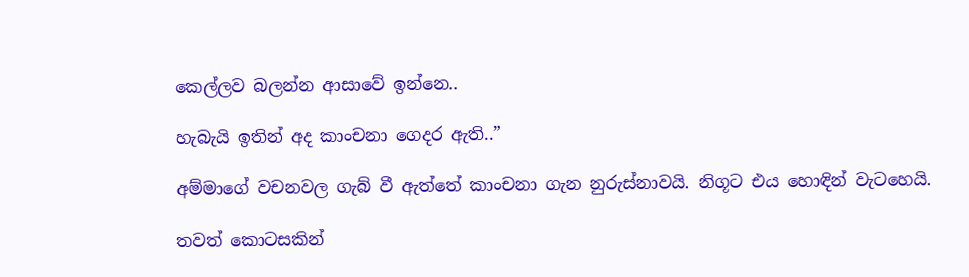කෙල්ලව බලන්න ආසාවේ ඉන්නෙ..

හැබැයි ඉතින් අද කාංචනා ගෙදර ඇති..”

අම්මාගේ වචනවල ගැබ් වී ඇත්තේ කාංචනා ගැන නුරුස්නාවයි. නිගූට එය හොඳින් වැටහෙයි.

තවත් කොටසකින්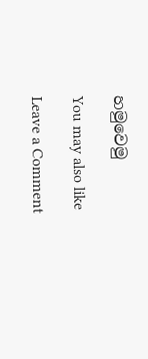හමුවෙමු

You may also like

Leave a Comment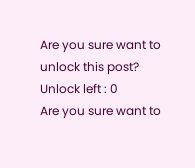Are you sure want to unlock this post?
Unlock left : 0
Are you sure want to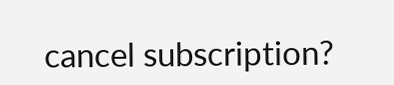cancel subscription?